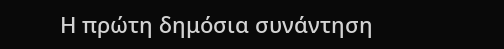Η πρώτη δημόσια συνάντηση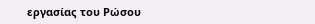εργασίας του Ρώσου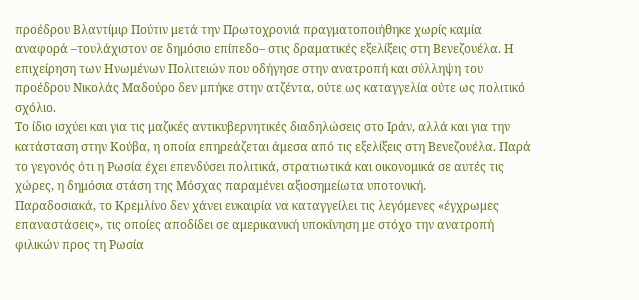προέδρου Βλαντίμιρ Πούτιν μετά την Πρωτοχρονιά πραγματοποιήθηκε χωρίς καμία αναφορά –τουλάχιστον σε δημόσιο επίπεδο– στις δραματικές εξελίξεις στη Βενεζουέλα. Η επιχείρηση των Ηνωμένων Πολιτειών που οδήγησε στην ανατροπή και σύλληψη του προέδρου Νικολάς Μαδούρο δεν μπήκε στην ατζέντα, ούτε ως καταγγελία ούτε ως πολιτικό σχόλιο.
Το ίδιο ισχύει και για τις μαζικές αντικυβερνητικές διαδηλώσεις στο Ιράν, αλλά και για την κατάσταση στην Κούβα, η οποία επηρεάζεται άμεσα από τις εξελίξεις στη Βενεζουέλα. Παρά το γεγονός ότι η Ρωσία έχει επενδύσει πολιτικά, στρατιωτικά και οικονομικά σε αυτές τις χώρες, η δημόσια στάση της Μόσχας παραμένει αξιοσημείωτα υποτονική.
Παραδοσιακά, το Κρεμλίνο δεν χάνει ευκαιρία να καταγγείλει τις λεγόμενες «έγχρωμες επαναστάσεις», τις οποίες αποδίδει σε αμερικανική υποκίνηση με στόχο την ανατροπή φιλικών προς τη Ρωσία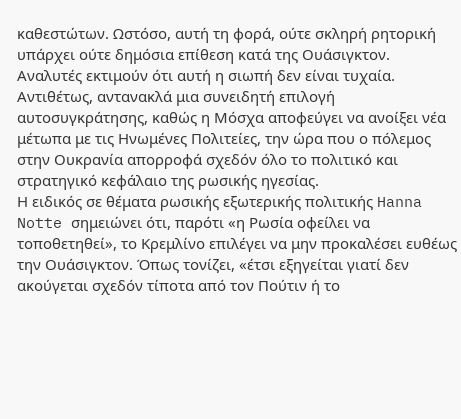καθεστώτων. Ωστόσο, αυτή τη φορά, ούτε σκληρή ρητορική υπάρχει ούτε δημόσια επίθεση κατά της Ουάσιγκτον.
Αναλυτές εκτιμούν ότι αυτή η σιωπή δεν είναι τυχαία. Αντιθέτως, αντανακλά μια συνειδητή επιλογή αυτοσυγκράτησης, καθώς η Μόσχα αποφεύγει να ανοίξει νέα μέτωπα με τις Ηνωμένες Πολιτείες, την ώρα που ο πόλεμος στην Ουκρανία απορροφά σχεδόν όλο το πολιτικό και στρατηγικό κεφάλαιο της ρωσικής ηγεσίας.
Η ειδικός σε θέματα ρωσικής εξωτερικής πολιτικής Hanna Notte σημειώνει ότι, παρότι «η Ρωσία οφείλει να τοποθετηθεί», το Κρεμλίνο επιλέγει να μην προκαλέσει ευθέως την Ουάσιγκτον. Όπως τονίζει, «έτσι εξηγείται γιατί δεν ακούγεται σχεδόν τίποτα από τον Πούτιν ή το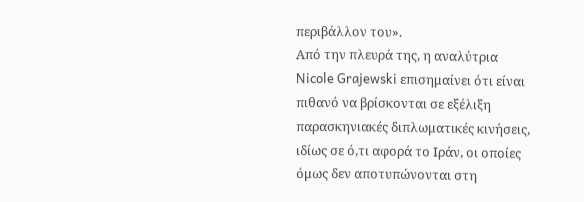περιβάλλον του».
Από την πλευρά της, η αναλύτρια Nicole Grajewski επισημαίνει ότι είναι πιθανό να βρίσκονται σε εξέλιξη παρασκηνιακές διπλωματικές κινήσεις, ιδίως σε ό,τι αφορά το Ιράν, οι οποίες όμως δεν αποτυπώνονται στη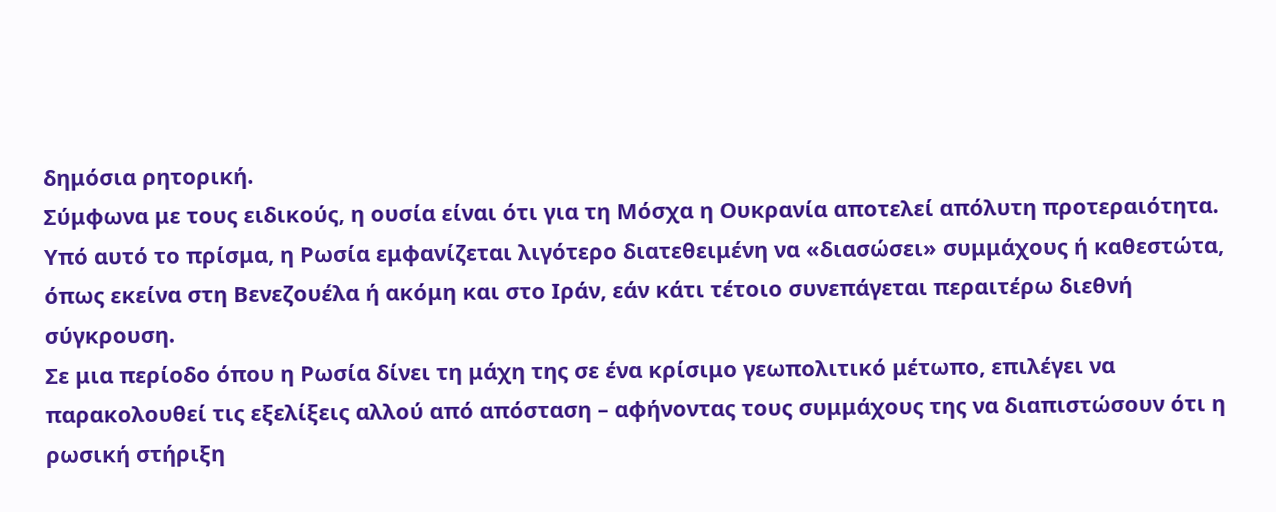δημόσια ρητορική.
Σύμφωνα με τους ειδικούς, η ουσία είναι ότι για τη Μόσχα η Ουκρανία αποτελεί απόλυτη προτεραιότητα. Υπό αυτό το πρίσμα, η Ρωσία εμφανίζεται λιγότερο διατεθειμένη να «διασώσει» συμμάχους ή καθεστώτα, όπως εκείνα στη Βενεζουέλα ή ακόμη και στο Ιράν, εάν κάτι τέτοιο συνεπάγεται περαιτέρω διεθνή σύγκρουση.
Σε μια περίοδο όπου η Ρωσία δίνει τη μάχη της σε ένα κρίσιμο γεωπολιτικό μέτωπο, επιλέγει να παρακολουθεί τις εξελίξεις αλλού από απόσταση – αφήνοντας τους συμμάχους της να διαπιστώσουν ότι η ρωσική στήριξη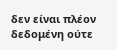δεν είναι πλέον δεδομένη ούτε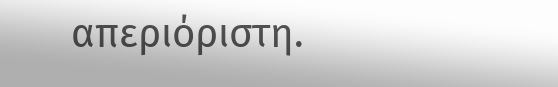απεριόριστη.